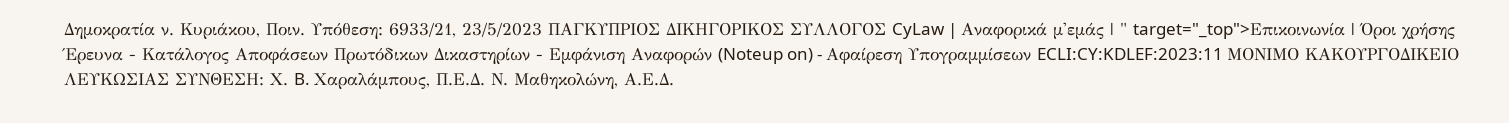Δημοκρατία ν. Κυριάκου, Ποιν. Υπόθεση: 6933/21, 23/5/2023 ΠΑΓΚΥΠΡΙΟΣ ΔΙΚΗΓΟΡΙΚΟΣ ΣΥΛΛΟΓΟΣ CyLaw | Αναφορικά μ'εμάς | " target="_top">Επικοινωνία | Όροι χρήσης Έρευνα - Κατάλογος Αποφάσεων Πρωτόδικων Δικαστηρίων - Εμφάνιση Αναφορών (Noteup on) - Αφαίρεση Υπογραμμίσεων ECLI:CY:KDLEF:2023:11 ΜΟΝΙΜΟ ΚΑΚΟΥΡΓΟΔΙΚΕΙΟ ΛΕΥΚΩΣΙΑΣ ΣΥΝΘΕΣΗ: Χ. B. Χαραλάμπους, Π.Ε.Δ. Ν. Μαθηκολώνη, Α.Ε.Δ.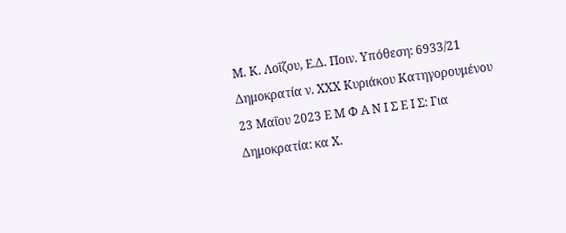Μ. Κ. Λοΐζου, Ε.Δ. Ποιν. Υπόθεση: 6933/21 Δημοκρατία ν. ΧΧΧ Κυριάκου Κατηγορουμένου 23 Μαΐου 2023 Ε Μ Φ Α Ν Ι Σ Ε Ι Σ: Για Δημοκρατία: κα Χ.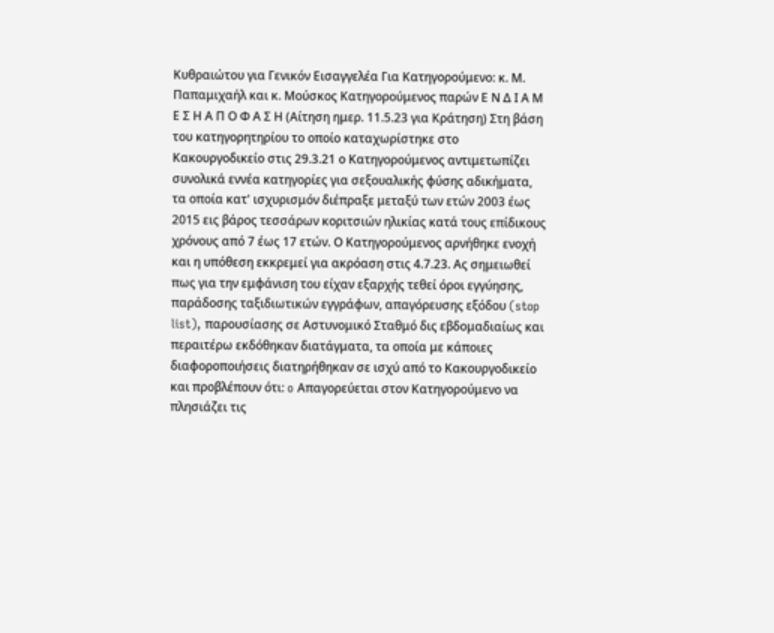Κυθραιώτου για Γενικόν Εισαγγελέα Για Κατηγορούμενο: κ. Μ. Παπαμιχαήλ και κ. Μούσκος Κατηγορούμενος παρών Ε Ν Δ Ι Α Μ Ε Σ Η Α Π Ο Φ Α Σ Η (Αίτηση ημερ. 11.5.23 για Κράτηση) Στη βάση του κατηγορητηρίου το οποίο καταχωρίστηκε στο Κακουργοδικείο στις 29.3.21 ο Κατηγορούμενος αντιμετωπίζει συνολικά εννέα κατηγορίες για σεξουαλικής φύσης αδικήματα, τα οποία κατ' ισχυρισμόν διέπραξε μεταξύ των ετών 2003 έως 2015 εις βάρος τεσσάρων κοριτσιών ηλικίας κατά τους επίδικους χρόνους από 7 έως 17 ετών. Ο Κατηγορούμενος αρνήθηκε ενοχή και η υπόθεση εκκρεμεί για ακρόαση στις 4.7.23. Ας σημειωθεί πως για την εμφάνιση του είχαν εξαρχής τεθεί όροι εγγύησης, παράδοσης ταξιδιωτικών εγγράφων, απαγόρευσης εξόδου (stop list), παρουσίασης σε Αστυνομικό Σταθμό δις εβδομαδιαίως και περαιτέρω εκδόθηκαν διατάγματα, τα οποία με κάποιες διαφοροποιήσεις διατηρήθηκαν σε ισχύ από το Κακουργοδικείο και προβλέπουν ότι: o Απαγορεύεται στον Κατηγορούμενο να πλησιάζει τις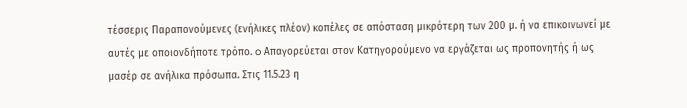τέσσερις Παραπονούμενες (ενήλικες πλέον) κοπέλες σε απόσταση μικρότερη των 200 μ. ή να επικοινωνεί με αυτές με οποιονδήποτε τρόπο. o Απαγορεύεται στον Κατηγορούμενο να εργάζεται ως προπονητής ή ως μασέρ σε ανήλικα πρόσωπα. Στις 11.5.23 η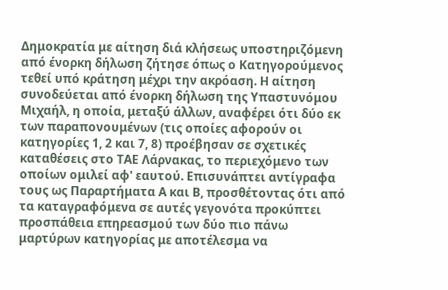Δημοκρατία με αίτηση διά κλήσεως υποστηριζόμενη από ένορκη δήλωση ζήτησε όπως ο Κατηγορούμενος τεθεί υπό κράτηση μέχρι την ακρόαση. Η αίτηση συνοδεύεται από ένορκη δήλωση της Υπαστυνόμου Μιχαήλ, η οποία, μεταξύ άλλων, αναφέρει ότι δύο εκ των παραπονουμένων (τις οποίες αφορούν οι κατηγορίες 1, 2 και 7, 8) προέβησαν σε σχετικές καταθέσεις στο ΤΑΕ Λάρνακας, το περιεχόμενο των οποίων ομιλεί αφ' εαυτού. Επισυνάπτει αντίγραφα τους ως Παραρτήματα Α και Β, προσθέτοντας ότι από τα καταγραφόμενα σε αυτές γεγονότα προκύπτει προσπάθεια επηρεασμού των δύο πιο πάνω μαρτύρων κατηγορίας με αποτέλεσμα να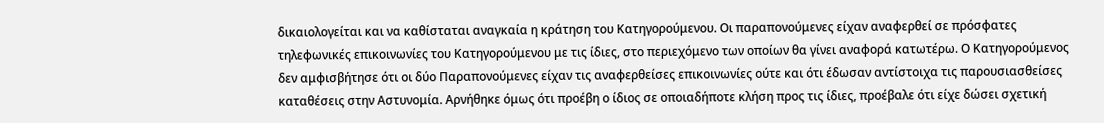δικαιολογείται και να καθίσταται αναγκαία η κράτηση του Κατηγορούμενου. Οι παραπονούμενες είχαν αναφερθεί σε πρόσφατες τηλεφωνικές επικοινωνίες του Κατηγορούμενου με τις ίδιες, στο περιεχόμενο των οποίων θα γίνει αναφορά κατωτέρω. Ο Κατηγορούμενος δεν αμφισβήτησε ότι οι δύο Παραπονούμενες είχαν τις αναφερθείσες επικοινωνίες ούτε και ότι έδωσαν αντίστοιχα τις παρουσιασθείσες καταθέσεις στην Αστυνομία. Αρνήθηκε όμως ότι προέβη ο ίδιος σε οποιαδήποτε κλήση προς τις ίδιες, προέβαλε ότι είχε δώσει σχετική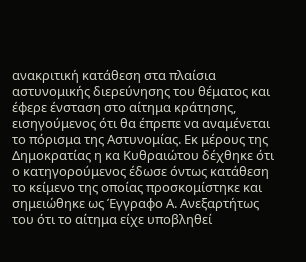ανακριτική κατάθεση στα πλαίσια αστυνομικής διερεύνησης του θέματος και έφερε ένσταση στο αίτημα κράτησης, εισηγούμενος ότι θα έπρεπε να αναμένεται το πόρισμα της Αστυνομίας. Εκ μέρους της Δημοκρατίας η κα Κυθραιώτου δέχθηκε ότι ο κατηγορούμενος έδωσε όντως κατάθεση το κείμενο της οποίας προσκομίστηκε και σημειώθηκε ως Έγγραφο Α. Ανεξαρτήτως του ότι το αίτημα είχε υποβληθεί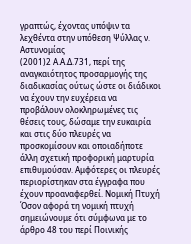γραπτώς, έχοντας υπόψιν τα λεχθέντα στην υπόθεση Ψύλλας ν. Αστυνομίας
(2001)2 Α.Α.Δ.731, περί της αναγκαιότητος προσαρμογής της διαδικασίας ούτως ώστε οι διάδικοι να έχουν την ευχέρεια να προβάλουν ολοκληρωμένες τις θέσεις τους, δώσαμε την ευκαιρία και στις δύο πλευρές να προσκομίσουν και οποιαδήποτε άλλη σχετική προφορική μαρτυρία επιθυμούσαν. Αμφότερες οι πλευρές περιορίστηκαν στα έγγραφα που έχουν προαναφερθεί. Νομική Πτυχή Όσον αφορά τη νομική πτυχή σημειώνουμε ότι σύμφωνα με το άρθρο 48 του περί Ποινικής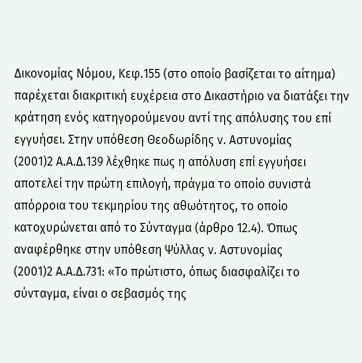Δικονομίας Νόμου, Κεφ.155 (στο οποίο βασίζεται το αίτημα) παρέχεται διακριτική ευχέρεια στο Δικαστήριο να διατάξει την κράτηση ενός κατηγορούμενου αντί της απόλυσης του επί εγγυήσει. Στην υπόθεση Θεοδωρίδης ν. Αστυνομίας
(2001)2 Α.Α.Δ.139 λέχθηκε πως η απόλυση επί εγγυήσει αποτελεί την πρώτη επιλογή, πράγμα το οποίο συνιστά απόρροια του τεκμηρίου της αθωότητος, το οποίο κατοχυρώνεται από το Σύνταγμα (άρθρο 12.4). Όπως αναφέρθηκε στην υπόθεση Ψύλλας ν. Αστυνομίας
(2001)2 Α.Α.Δ.731: «Το πρώτιστο, όπως διασφαλίζει το σύνταγμα, είναι ο σεβασμός της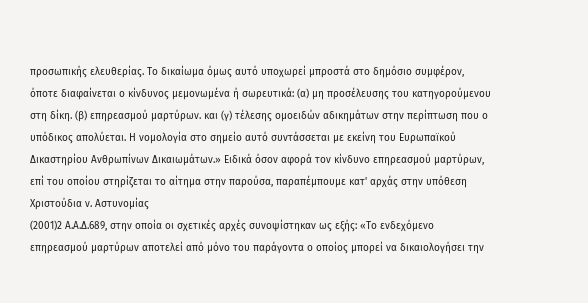προσωπικής ελευθερίας. Το δικαίωμα όμως αυτό υποχωρεί μπροστά στο δημόσιο συμφέρον, όποτε διαφαίνεται ο κίνδυνος μεμονωμένα ή σωρευτικά: (α) μη προσέλευσης του κατηγορούμενου στη δίκη. (β) επηρεασμού μαρτύρων. και (γ) τέλεσης ομοειδών αδικημάτων στην περίπτωση που ο υπόδικος απολύεται. Η νομολογία στο σημείο αυτό συντάσσεται με εκείνη του Ευρωπαϊκού Δικαστηρίου Ανθρωπίνων Δικαιωμάτων.» Ειδικά όσον αφορά τον κίνδυνο επηρεασμού μαρτύρων, επί του οποίου στηρίζεται το αίτημα στην παρούσα, παραπέμπουμε κατ' αρχάς στην υπόθεση Χριστούδια ν. Αστυνομίας
(2001)2 Α.Α.Δ.689, στην οποία οι σχετικές αρχές συνοψίστηκαν ως εξής: «Το ενδεχόμενο επηρεασμού μαρτύρων αποτελεί από μόνο του παράγοντα ο οποίος μπορεί να δικαιολογήσει την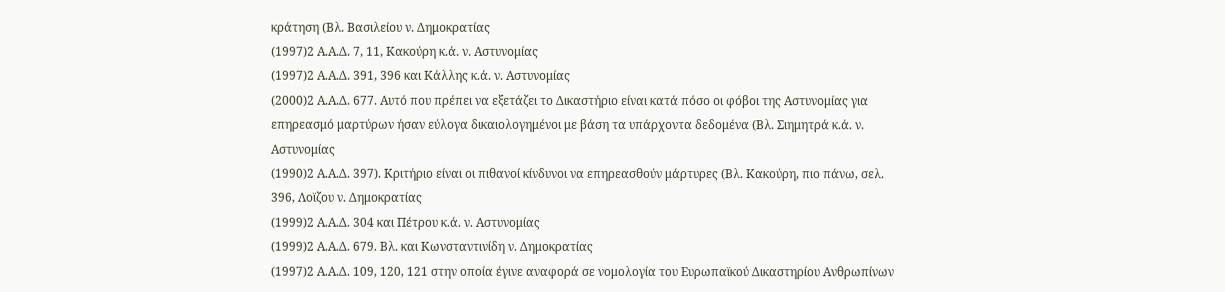κράτηση (Βλ. Βασιλείου ν. Δημοκρατίας
(1997)2 Α.Α.Δ. 7, 11, Κακούρη κ.ά. ν. Αστυνομίας
(1997)2 Α.Α.Δ. 391, 396 και Κάλλης κ.ά. ν. Αστυνομίας
(2000)2 Α.Α.Δ. 677. Αυτό που πρέπει να εξετάζει το Δικαστήριο είναι κατά πόσο οι φόβοι της Αστυνομίας για επηρεασμό μαρτύρων ήσαν εύλογα δικαιολογημένοι με βάση τα υπάρχοντα δεδομένα (Βλ. Σιημητρά κ.ά. ν. Αστυνομίας
(1990)2 Α.Α.Δ. 397). Κριτήριο είναι οι πιθανοί κίνδυνοι να επηρεασθούν μάρτυρες (Βλ. Κακούρη, πιο πάνω, σελ. 396, Λοϊζου ν. Δημοκρατίας
(1999)2 Α.Α.Δ. 304 και Πέτρου κ.ά. ν. Αστυνομίας
(1999)2 Α.Α.Δ. 679. Βλ. και Κωνσταντινίδη ν. Δημοκρατίας
(1997)2 Α.Α.Δ. 109, 120, 121 στην οποία έγινε αναφορά σε νομολογία του Ευρωπαϊκού Δικαστηρίου Ανθρωπίνων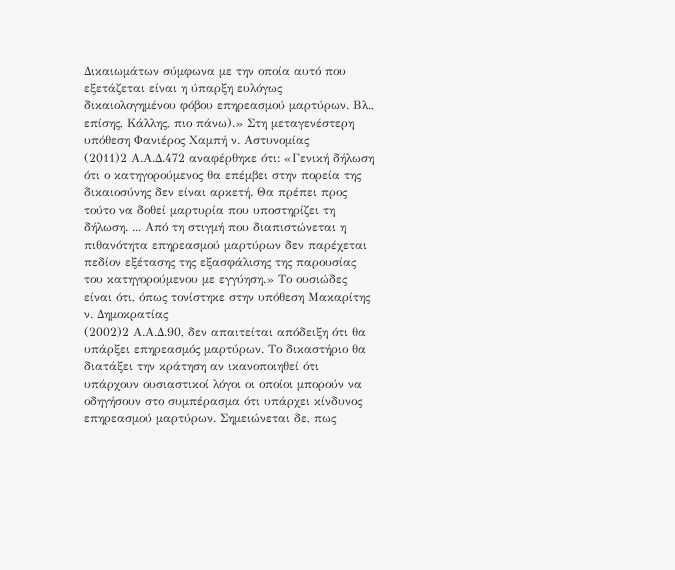Δικαιωμάτων σύμφωνα με την οποία αυτό που εξετάζεται είναι η ύπαρξη ευλόγως δικαιολογημένου φόβου επηρεασμού μαρτύρων. Βλ., επίσης, Κάλλης, πιο πάνω).» Στη μεταγενέστερη υπόθεση Φανιέρος Χαμπή ν. Αστυνομίας
(2011)2 Α.Α.Δ.472 αναφέρθηκε ότι: «Γενική δήλωση ότι ο κατηγορούμενος θα επέμβει στην πορεία της δικαιοσύνης δεν είναι αρκετή. Θα πρέπει προς τούτο να δοθεί μαρτυρία που υποστηρίζει τη δήλωση. ... Από τη στιγμή που διαπιστώνεται η πιθανότητα επηρεασμού μαρτύρων δεν παρέχεται πεδίον εξέτασης της εξασφάλισης της παρουσίας του κατηγορούμενου με εγγύηση.» Το ουσιώδες είναι ότι, όπως τονίστηκε στην υπόθεση Μακαρίτης ν. Δημοκρατίας
(2002)2 Α.Α.Δ.90, δεν απαιτείται απόδειξη ότι θα υπάρξει επηρεασμός μαρτύρων. Το δικαστήριο θα διατάξει την κράτηση αν ικανοποιηθεί ότι υπάρχουν ουσιαστικοί λόγοι οι οποίοι μπορούν να οδηγήσουν στο συμπέρασμα ότι υπάρχει κίνδυνος επηρεασμού μαρτύρων. Σημειώνεται δε, πως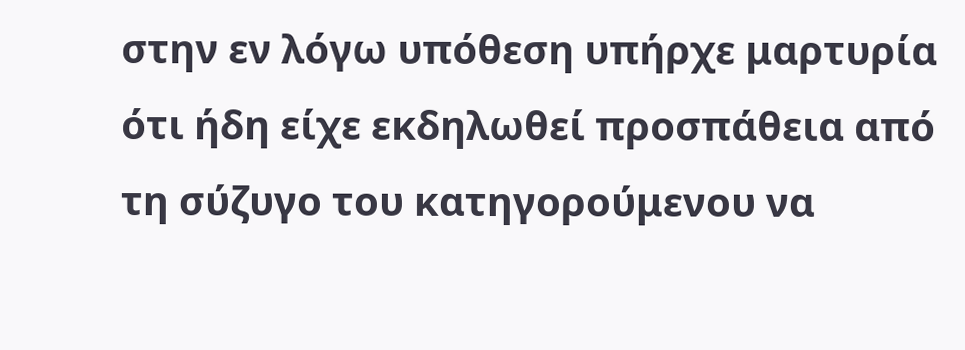στην εν λόγω υπόθεση υπήρχε μαρτυρία ότι ήδη είχε εκδηλωθεί προσπάθεια από τη σύζυγο του κατηγορούμενου να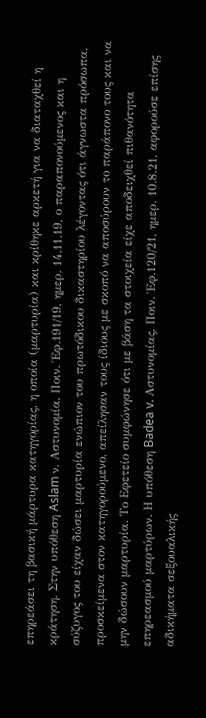επηρεάσει τη βασική μάρτυρα κατηγορίας, η οποία (μαρτυρία) και κρίθηκε αρκετή για να διαταχθεί η κράτηση. Στην υπόθεση Aslam ν. Αστυνομία, Ποιν. Έφ.191/19, ημερ. 14.11.19, ο παραπονούμενος και η σύζυγος του είχαν δώσει μαρτυρία ενώπιον του πρωτόδικου δικαστηρίου λέγοντας ότι άγνωστα πρόσωπα, προσκείμενα στον κατηγορούμενο, απείλησαν τους ίδιους με σκοπό να αποσύρουν το παράπονο τους και να μην δώσουν μαρτυρία. Το Εφετείο συμφώνησε ότι με βάση τα στοιχεία είχε αποδειχθεί πιθανότητα επηρεασμού μαρτύρων. Η υπόθεση Badea v. Αστυνομίας, Ποιν. Έφ.120/21, ημερ. 10.8.21, αφορούσε επίσης αδικήματα σεξουαλικής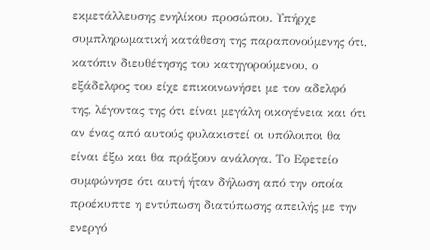εκμετάλλευσης ενηλίκου προσώπου. Υπήρχε συμπληρωματική κατάθεση της παραπονούμενης ότι, κατόπιν διευθέτησης του κατηγορούμενου, ο εξάδελφος του είχε επικοινωνήσει με τον αδελφό της, λέγοντας της ότι είναι μεγάλη οικογένεια και ότι αν ένας από αυτούς φυλακιστεί οι υπόλοιποι θα είναι έξω και θα πράξουν ανάλογα. Το Εφετείο συμφώνησε ότι αυτή ήταν δήλωση από την οποία προέκυπτε η εντύπωση διατύπωσης απειλής με την ενεργό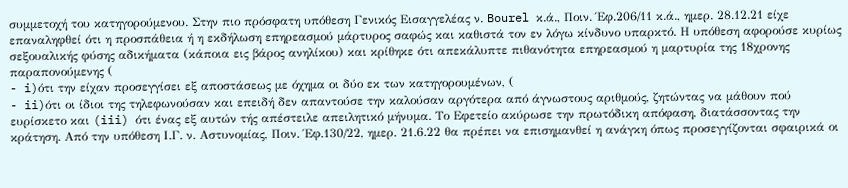συμμετοχή του κατηγορούμενου. Στην πιο πρόσφατη υπόθεση Γενικός Εισαγγελέας ν. Bourel κ.ά., Ποιν. Έφ.206/11 κ.ά., ημερ. 28.12.21 είχε επαναληφθεί ότι η προσπάθεια ή η εκδήλωση επηρεασμού μάρτυρος σαφώς και καθιστά τον εν λόγω κίνδυνο υπαρκτό. Η υπόθεση αφορούσε κυρίως σεξουαλικής φύσης αδικήματα (κάποια εις βάρος ανηλίκου) και κρίθηκε ότι απεκάλυπτε πιθανότητα επηρεασμού η μαρτυρία της 18χρονης παραπονούμενης (
- i)ότι την είχαν προσεγγίσει εξ αποστάσεως με όχημα οι δύο εκ των κατηγορουμένων, (
- ii)ότι οι ίδιοι της τηλεφωνούσαν και επειδή δεν απαντούσε την καλούσαν αργότερα από άγνωστους αριθμούς, ζητώντας να μάθουν πού ευρίσκετο και (iii) ότι ένας εξ αυτών τής απέστειλε απειλητικό μήνυμα. Το Εφετείο ακύρωσε την πρωτόδικη απόφαση, διατάσσοντας την κράτηση. Από την υπόθεση Ι.Γ. ν. Αστυνομίας, Ποιν. Έφ.130/22, ημερ. 21.6.22 θα πρέπει να επισημανθεί η ανάγκη όπως προσεγγίζονται σφαιρικά οι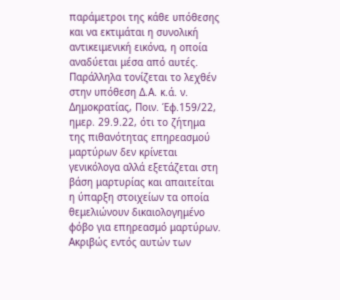παράμετροι της κάθε υπόθεσης και να εκτιμάται η συνολική αντικειμενική εικόνα, η οποία αναδύεται μέσα από αυτές. Παράλληλα τονίζεται το λεχθέν στην υπόθεση Δ.Α. κ.ά. ν. Δημοκρατίας, Ποιν. Έφ.159/22, ημερ. 29.9.22, ότι το ζήτημα της πιθανότητας επηρεασμού μαρτύρων δεν κρίνεται γενικόλογα αλλά εξετάζεται στη βάση μαρτυρίας και απαιτείται η ύπαρξη στοιχείων τα οποία θεμελιώνουν δικαιολογημένο φόβο για επηρεασμό μαρτύρων. Ακριβώς εντός αυτών των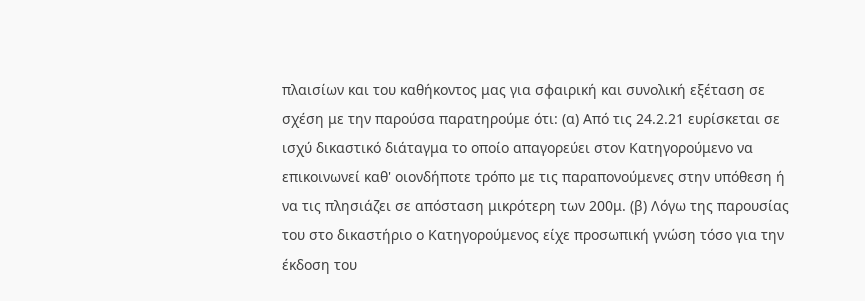πλαισίων και του καθήκοντος μας για σφαιρική και συνολική εξέταση σε σχέση με την παρούσα παρατηρούμε ότι: (α) Από τις 24.2.21 ευρίσκεται σε ισχύ δικαστικό διάταγμα το οποίο απαγορεύει στον Κατηγορούμενο να επικοινωνεί καθ' οιονδήποτε τρόπο με τις παραπονούμενες στην υπόθεση ή να τις πλησιάζει σε απόσταση μικρότερη των 200μ. (β) Λόγω της παρουσίας του στο δικαστήριο ο Κατηγορούμενος είχε προσωπική γνώση τόσο για την έκδοση του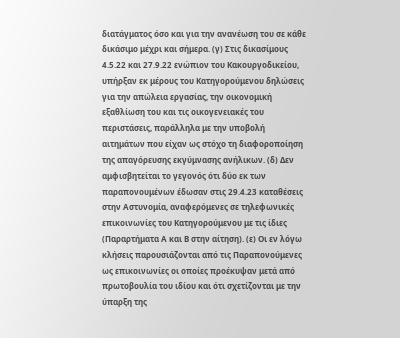διατάγματος όσο και για την ανανέωση του σε κάθε δικάσιμο μέχρι και σήμερα. (γ) Στις δικασίμους 4.5.22 και 27.9.22 ενώπιον του Κακουργοδικείου, υπήρξαν εκ μέρους του Κατηγορούμενου δηλώσεις για την απώλεια εργασίας, την οικονομική εξαθλίωση του και τις οικογενειακές του περιστάσεις, παράλληλα με την υποβολή αιτημάτων που είχαν ως στόχο τη διαφοροποίηση της απαγόρευσης εκγύμνασης ανήλικων. (δ) Δεν αμφισβητείται το γεγονός ότι δύο εκ των παραπονουμένων έδωσαν στις 29.4.23 καταθέσεις στην Αστυνομία, αναφερόμενες σε τηλεφωνικές επικοινωνίες του Κατηγορούμενου με τις ίδιες (Παραρτήματα Α και Β στην αίτηση). (ε) Οι εν λόγω κλήσεις παρουσιάζονται από τις Παραπονούμενες ως επικοινωνίες οι οποίες προέκυψαν μετά από πρωτοβουλία του ιδίου και ότι σχετίζονται με την ύπαρξη της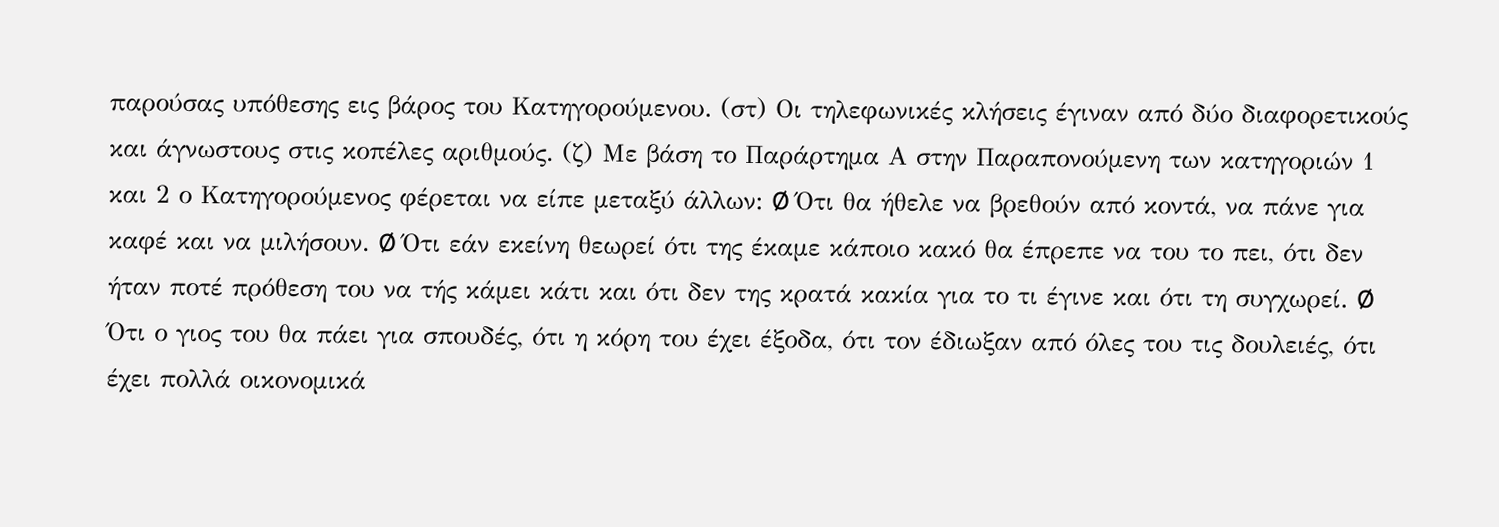παρούσας υπόθεσης εις βάρος του Κατηγορούμενου. (στ) Οι τηλεφωνικές κλήσεις έγιναν από δύο διαφορετικούς και άγνωστους στις κοπέλες αριθμούς. (ζ) Με βάση το Παράρτημα Α στην Παραπονούμενη των κατηγοριών 1 και 2 ο Κατηγορούμενος φέρεται να είπε μεταξύ άλλων: Ø Ότι θα ήθελε να βρεθούν από κοντά, να πάνε για καφέ και να μιλήσουν. Ø Ότι εάν εκείνη θεωρεί ότι της έκαμε κάποιο κακό θα έπρεπε να του το πει, ότι δεν ήταν ποτέ πρόθεση του να τής κάμει κάτι και ότι δεν της κρατά κακία για το τι έγινε και ότι τη συγχωρεί. Ø Ότι ο γιος του θα πάει για σπουδές, ότι η κόρη του έχει έξοδα, ότι τον έδιωξαν από όλες του τις δουλειές, ότι έχει πολλά οικονομικά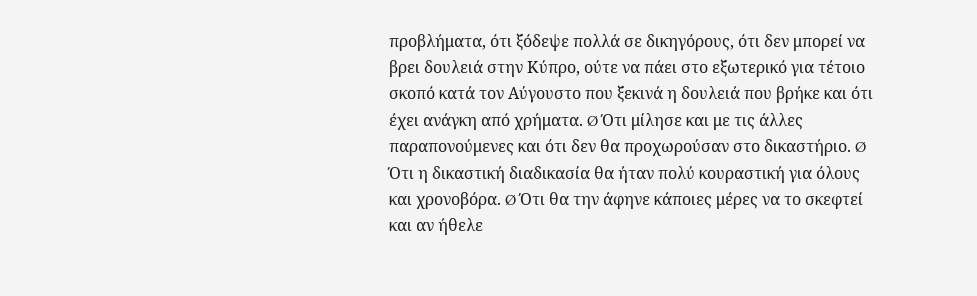προβλήματα, ότι ξόδεψε πολλά σε δικηγόρους, ότι δεν μπορεί να βρει δουλειά στην Κύπρο, ούτε να πάει στο εξωτερικό για τέτοιο σκοπό κατά τον Αύγουστο που ξεκινά η δουλειά που βρήκε και ότι έχει ανάγκη από χρήματα. Ø Ότι μίλησε και με τις άλλες παραπονούμενες και ότι δεν θα προχωρούσαν στο δικαστήριο. Ø Ότι η δικαστική διαδικασία θα ήταν πολύ κουραστική για όλους και χρονοβόρα. Ø Ότι θα την άφηνε κάποιες μέρες να το σκεφτεί και αν ήθελε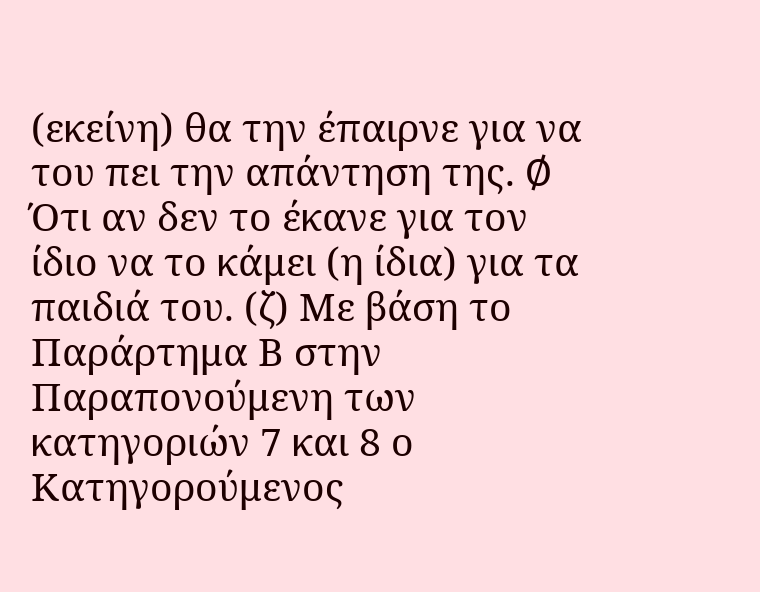(εκείνη) θα την έπαιρνε για να του πει την απάντηση της. Ø Ότι αν δεν το έκανε για τον ίδιο να το κάμει (η ίδια) για τα παιδιά του. (ζ) Με βάση το Παράρτημα Β στην Παραπονούμενη των κατηγοριών 7 και 8 ο Κατηγορούμενος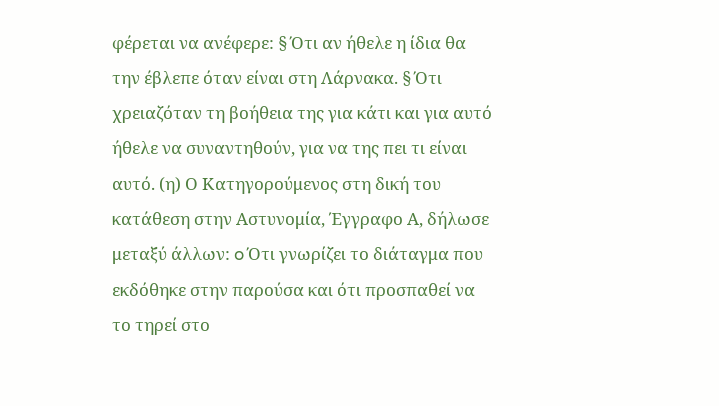φέρεται να ανέφερε: § Ότι αν ήθελε η ίδια θα την έβλεπε όταν είναι στη Λάρνακα. § Ότι χρειαζόταν τη βοήθεια της για κάτι και για αυτό ήθελε να συναντηθούν, για να της πει τι είναι αυτό. (η) Ο Κατηγορούμενος στη δική του κατάθεση στην Αστυνομία, Έγγραφο Α, δήλωσε μεταξύ άλλων: o Ότι γνωρίζει το διάταγμα που εκδόθηκε στην παρούσα και ότι προσπαθεί να το τηρεί στο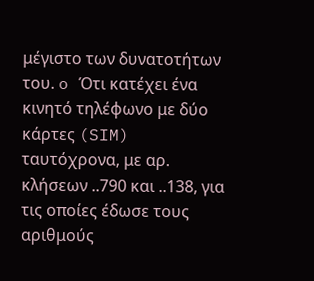μέγιστο των δυνατοτήτων του. o Ότι κατέχει ένα κινητό τηλέφωνο με δύο κάρτες (SIM) ταυτόχρονα, με αρ. κλήσεων ..790 και ..138, για τις οποίες έδωσε τους αριθμούς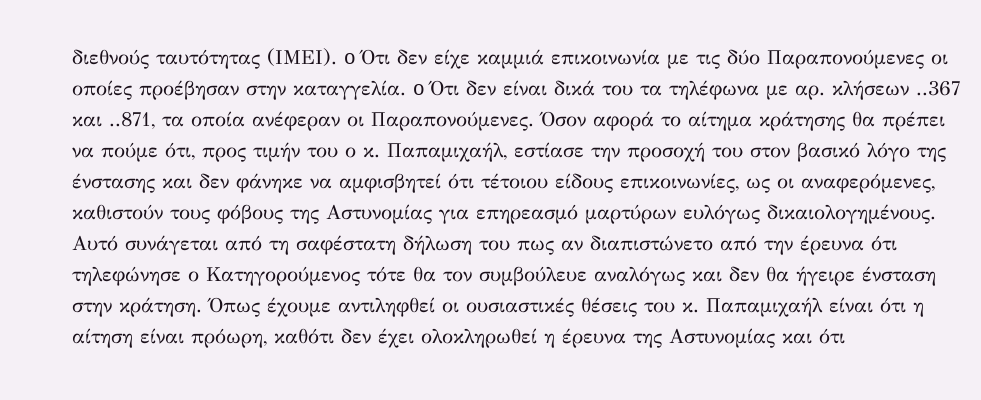διεθνούς ταυτότητας (ΙΜΕΙ). o Ότι δεν είχε καμμιά επικοινωνία με τις δύο Παραπονούμενες οι οποίες προέβησαν στην καταγγελία. o Ότι δεν είναι δικά του τα τηλέφωνα με αρ. κλήσεων ..367 και ..871, τα οποία ανέφεραν οι Παραπονούμενες. Όσον αφορά το αίτημα κράτησης θα πρέπει να πούμε ότι, προς τιμήν του ο κ. Παπαμιχαήλ, εστίασε την προσοχή του στον βασικό λόγο της ένστασης και δεν φάνηκε να αμφισβητεί ότι τέτοιου είδους επικοινωνίες, ως οι αναφερόμενες, καθιστούν τους φόβους της Αστυνομίας για επηρεασμό μαρτύρων ευλόγως δικαιολογημένους. Αυτό συνάγεται από τη σαφέστατη δήλωση του πως αν διαπιστώνετο από την έρευνα ότι τηλεφώνησε ο Κατηγορούμενος τότε θα τον συμβούλευε αναλόγως και δεν θα ήγειρε ένσταση στην κράτηση. Όπως έχουμε αντιληφθεί οι ουσιαστικές θέσεις του κ. Παπαμιχαήλ είναι ότι η αίτηση είναι πρόωρη, καθότι δεν έχει ολοκληρωθεί η έρευνα της Αστυνομίας και ότι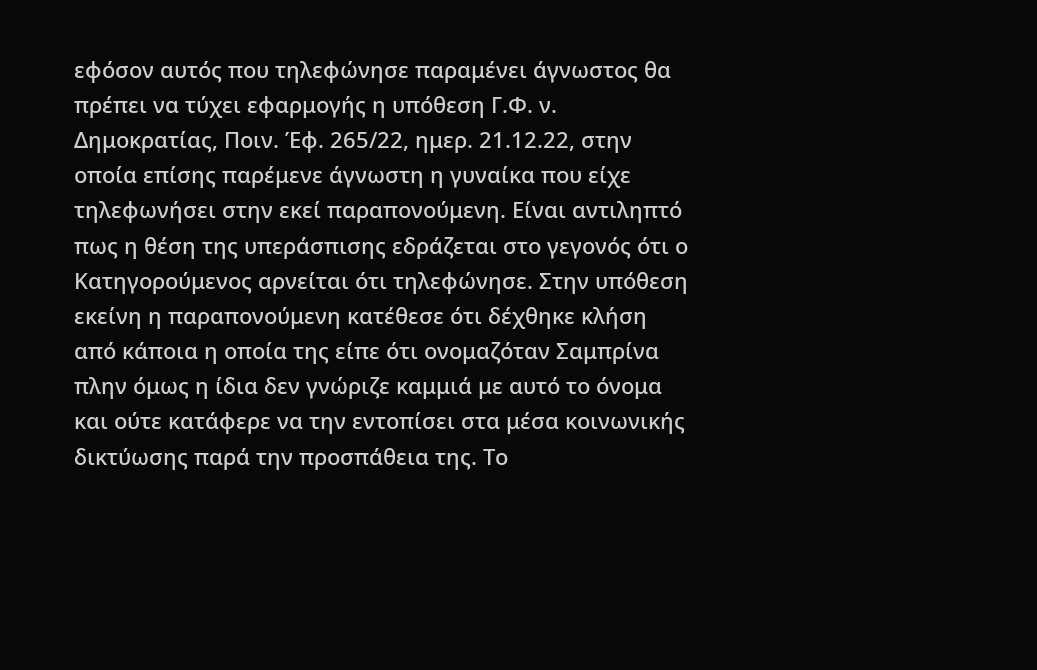εφόσον αυτός που τηλεφώνησε παραμένει άγνωστος θα πρέπει να τύχει εφαρμογής η υπόθεση Γ.Φ. ν. Δημοκρατίας, Ποιν. Έφ. 265/22, ημερ. 21.12.22, στην οποία επίσης παρέμενε άγνωστη η γυναίκα που είχε τηλεφωνήσει στην εκεί παραπονούμενη. Είναι αντιληπτό πως η θέση της υπεράσπισης εδράζεται στο γεγονός ότι ο Κατηγορούμενος αρνείται ότι τηλεφώνησε. Στην υπόθεση εκείνη η παραπονούμενη κατέθεσε ότι δέχθηκε κλήση από κάποια η οποία της είπε ότι ονομαζόταν Σαμπρίνα πλην όμως η ίδια δεν γνώριζε καμμιά με αυτό το όνομα και ούτε κατάφερε να την εντοπίσει στα μέσα κοινωνικής δικτύωσης παρά την προσπάθεια της. Το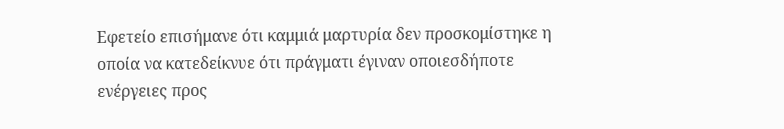Εφετείο επισήμανε ότι καμμιά μαρτυρία δεν προσκομίστηκε η οποία να κατεδείκνυε ότι πράγματι έγιναν οποιεσδήποτε ενέργειες προς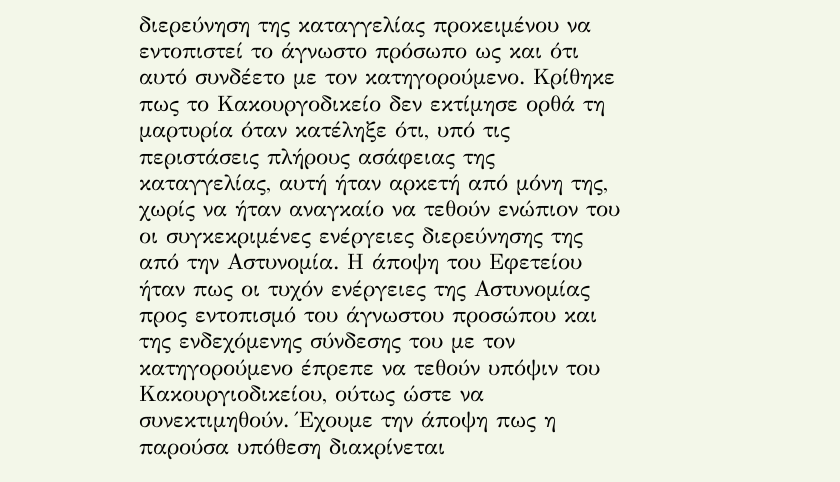διερεύνηση της καταγγελίας προκειμένου να εντοπιστεί το άγνωστο πρόσωπο ως και ότι αυτό συνδέετο με τον κατηγορούμενο. Κρίθηκε πως το Κακουργοδικείο δεν εκτίμησε ορθά τη μαρτυρία όταν κατέληξε ότι, υπό τις περιστάσεις πλήρους ασάφειας της καταγγελίας, αυτή ήταν αρκετή από μόνη της, χωρίς να ήταν αναγκαίο να τεθούν ενώπιον του οι συγκεκριμένες ενέργειες διερεύνησης της από την Αστυνομία. Η άποψη του Εφετείου ήταν πως οι τυχόν ενέργειες της Αστυνομίας προς εντοπισμό του άγνωστου προσώπου και της ενδεχόμενης σύνδεσης του με τον κατηγορούμενο έπρεπε να τεθούν υπόψιν του Κακουργιοδικείου, ούτως ώστε να συνεκτιμηθούν. Έχουμε την άποψη πως η παρούσα υπόθεση διακρίνεται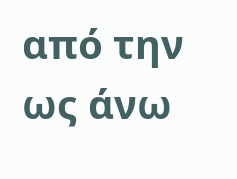από την ως άνω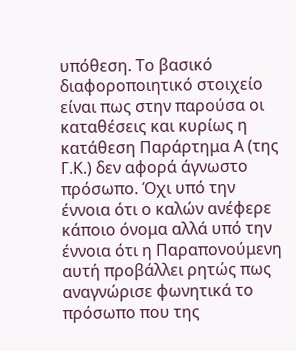υπόθεση. Το βασικό διαφοροποιητικό στοιχείο είναι πως στην παρούσα οι καταθέσεις και κυρίως η κατάθεση Παράρτημα Α (της Γ.Κ.) δεν αφορά άγνωστο πρόσωπο. Όχι υπό την έννοια ότι ο καλών ανέφερε κάποιο όνομα αλλά υπό την έννοια ότι η Παραπονούμενη αυτή προβάλλει ρητώς πως αναγνώρισε φωνητικά το πρόσωπο που της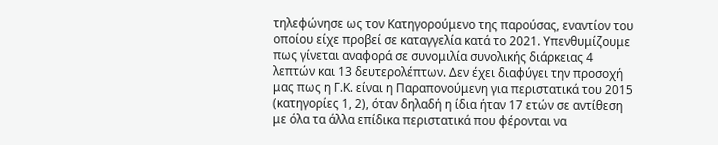τηλεφώνησε ως τον Κατηγορούμενο της παρούσας, εναντίον του οποίου είχε προβεί σε καταγγελία κατά το 2021. Υπενθυμίζουμε πως γίνεται αναφορά σε συνομιλία συνολικής διάρκειας 4 λεπτών και 13 δευτερολέπτων. Δεν έχει διαφύγει την προσοχή μας πως η Γ.Κ. είναι η Παραπονούμενη για περιστατικά του 2015 (κατηγορίες 1, 2), όταν δηλαδή η ίδια ήταν 17 ετών σε αντίθεση με όλα τα άλλα επίδικα περιστατικά που φέρονται να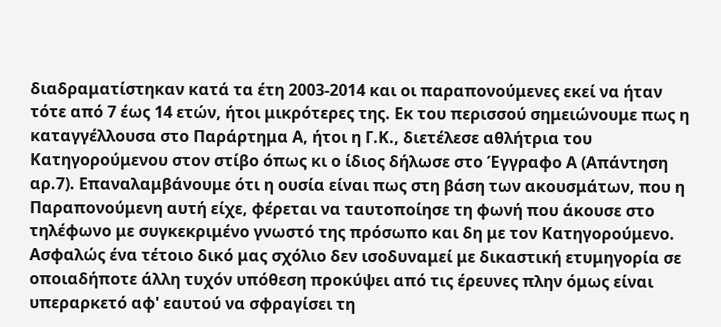διαδραματίστηκαν κατά τα έτη 2003-2014 και οι παραπονούμενες εκεί να ήταν τότε από 7 έως 14 ετών, ήτοι μικρότερες της. Εκ του περισσού σημειώνουμε πως η καταγγέλλουσα στο Παράρτημα Α, ήτοι η Γ.Κ., διετέλεσε αθλήτρια του Κατηγορούμενου στον στίβο όπως κι ο ίδιος δήλωσε στο Έγγραφο Α (Απάντηση αρ.7). Επαναλαμβάνουμε ότι η ουσία είναι πως στη βάση των ακουσμάτων, που η Παραπονούμενη αυτή είχε, φέρεται να ταυτοποίησε τη φωνή που άκουσε στο τηλέφωνο με συγκεκριμένο γνωστό της πρόσωπο και δη με τον Κατηγορούμενο. Ασφαλώς ένα τέτοιο δικό μας σχόλιο δεν ισοδυναμεί με δικαστική ετυμηγορία σε οποιαδήποτε άλλη τυχόν υπόθεση προκύψει από τις έρευνες πλην όμως είναι υπεραρκετό αφ' εαυτού να σφραγίσει τη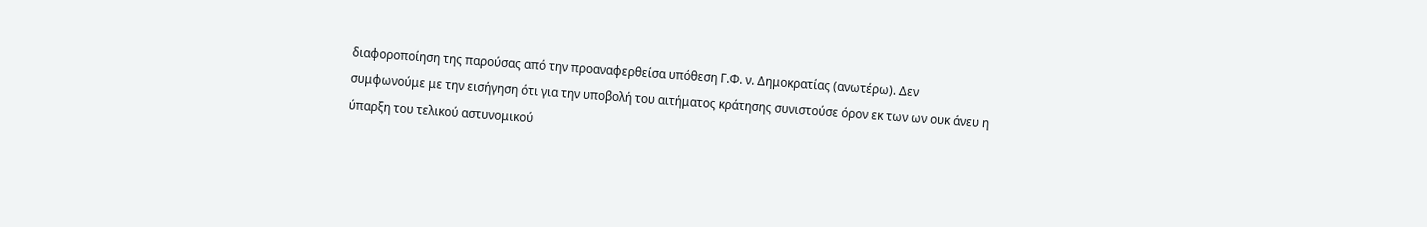διαφοροποίηση της παρούσας από την προαναφερθείσα υπόθεση Γ.Φ. ν. Δημοκρατίας (ανωτέρω). Δεν συμφωνούμε με την εισήγηση ότι για την υποβολή του αιτήματος κράτησης συνιστούσε όρον εκ των ων ουκ άνευ η ύπαρξη του τελικού αστυνομικού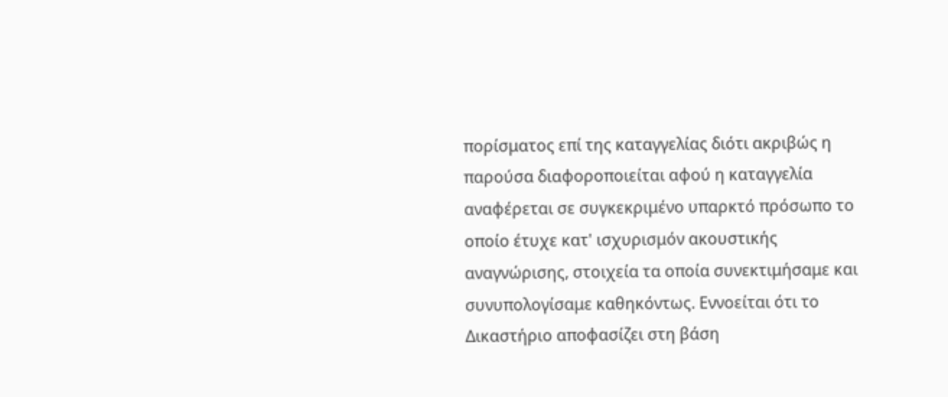πορίσματος επί της καταγγελίας διότι ακριβώς η παρούσα διαφοροποιείται αφού η καταγγελία αναφέρεται σε συγκεκριμένο υπαρκτό πρόσωπο το οποίο έτυχε κατ' ισχυρισμόν ακουστικής αναγνώρισης, στοιχεία τα οποία συνεκτιμήσαμε και συνυπολογίσαμε καθηκόντως. Εννοείται ότι το Δικαστήριο αποφασίζει στη βάση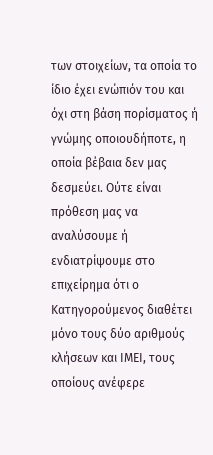των στοιχείων, τα οποία το ίδιο έχει ενώπιόν του και όχι στη βάση πορίσματος ή γνώμης οποιουδήποτε, η οποία βέβαια δεν μας δεσμεύει. Ούτε είναι πρόθεση μας να αναλύσουμε ή ενδιατρίψουμε στο επιχείρημα ότι ο Κατηγορούμενος διαθέτει μόνο τους δύο αριθμούς κλήσεων και ΙΜΕΙ, τους οποίους ανέφερε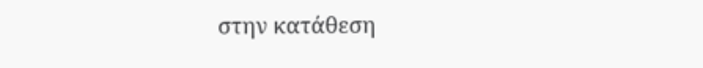στην κατάθεση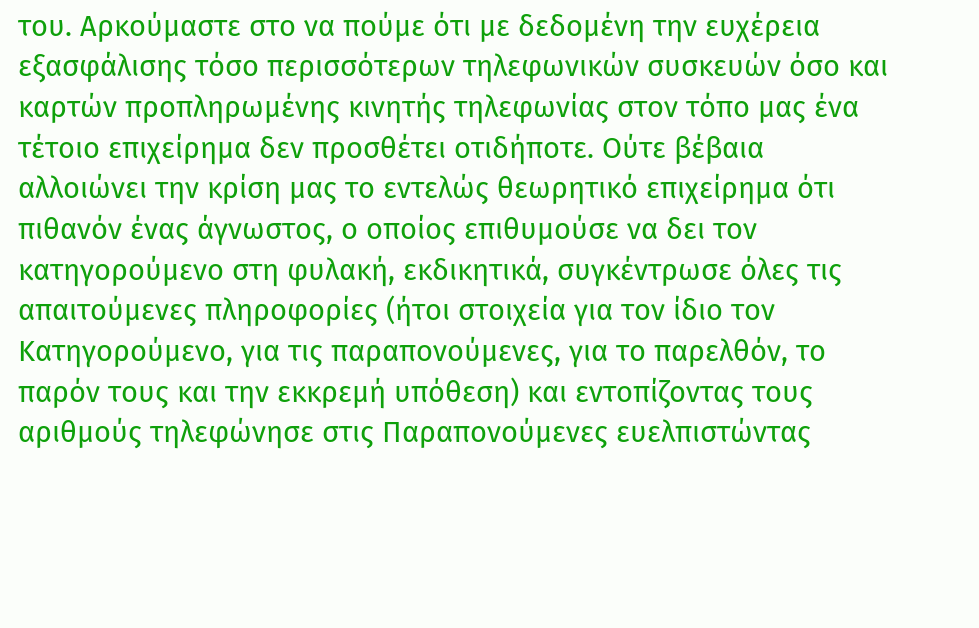του. Αρκούμαστε στο να πούμε ότι με δεδομένη την ευχέρεια εξασφάλισης τόσο περισσότερων τηλεφωνικών συσκευών όσο και καρτών προπληρωμένης κινητής τηλεφωνίας στον τόπο μας ένα τέτοιο επιχείρημα δεν προσθέτει οτιδήποτε. Ούτε βέβαια αλλοιώνει την κρίση μας το εντελώς θεωρητικό επιχείρημα ότι πιθανόν ένας άγνωστος, ο οποίος επιθυμούσε να δει τον κατηγορούμενο στη φυλακή, εκδικητικά, συγκέντρωσε όλες τις απαιτούμενες πληροφορίες (ήτοι στοιχεία για τον ίδιο τον Κατηγορούμενο, για τις παραπονούμενες, για το παρελθόν, το παρόν τους και την εκκρεμή υπόθεση) και εντοπίζοντας τους αριθμούς τηλεφώνησε στις Παραπονούμενες ευελπιστώντας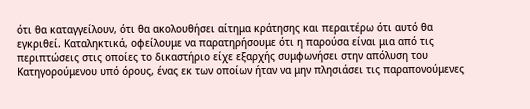ότι θα καταγγείλουν, ότι θα ακολουθήσει αίτημα κράτησης και περαιτέρω ότι αυτό θα εγκριθεί. Καταληκτικά, οφείλουμε να παρατηρήσουμε ότι η παρούσα είναι μια από τις περιπτώσεις στις οποίες το δικαστήριο είχε εξαρχής συμφωνήσει στην απόλυση του Κατηγορούμενου υπό όρους, ένας εκ των οποίων ήταν να μην πλησιάσει τις παραπονούμενες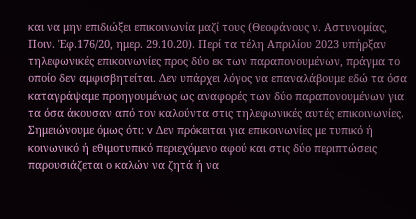και να μην επιδιώξει επικοινωνία μαζί τους (Θεοφάνους ν. Αστυνομίας, Ποιν. Έφ.176/20, ημερ. 29.10.20). Περί τα τέλη Απριλίου 2023 υπήρξαν τηλεφωνικές επικοινωνίες προς δύο εκ των παραπονουμένων, πράγμα το οποίο δεν αμφισβητείται. Δεν υπάρχει λόγος να επαναλάβουμε εδώ τα όσα καταγράψαμε προηγουμένως ως αναφορές των δύο παραπονουμένων για τα όσα άκουσαν από τον καλούντα στις τηλεφωνικές αυτές επικοινωνίες. Σημειώνουμε όμως ότι: v Δεν πρόκειται για επικοινωνίες με τυπικό ή κοινωνικό ή εθιμοτυπικό περιεχόμενο αφού και στις δύο περιπτώσεις παρουσιάζεται ο καλών να ζητά ή να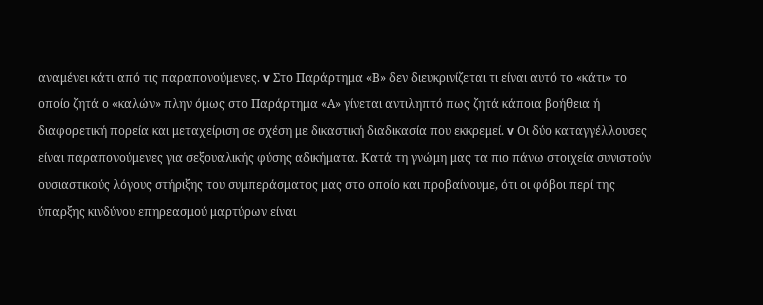αναμένει κάτι από τις παραπονούμενες. v Στο Παράρτημα «Β» δεν διευκρινίζεται τι είναι αυτό το «κάτι» το οποίο ζητά ο «καλών» πλην όμως στο Παράρτημα «Α» γίνεται αντιληπτό πως ζητά κάποια βοήθεια ή διαφορετική πορεία και μεταχείριση σε σχέση με δικαστική διαδικασία που εκκρεμεί. v Οι δύο καταγγέλλουσες είναι παραπονούμενες για σεξουαλικής φύσης αδικήματα. Κατά τη γνώμη μας τα πιο πάνω στοιχεία συνιστούν ουσιαστικούς λόγους στήριξης του συμπεράσματος μας στο οποίο και προβαίνουμε, ότι οι φόβοι περί της ύπαρξης κινδύνου επηρεασμού μαρτύρων είναι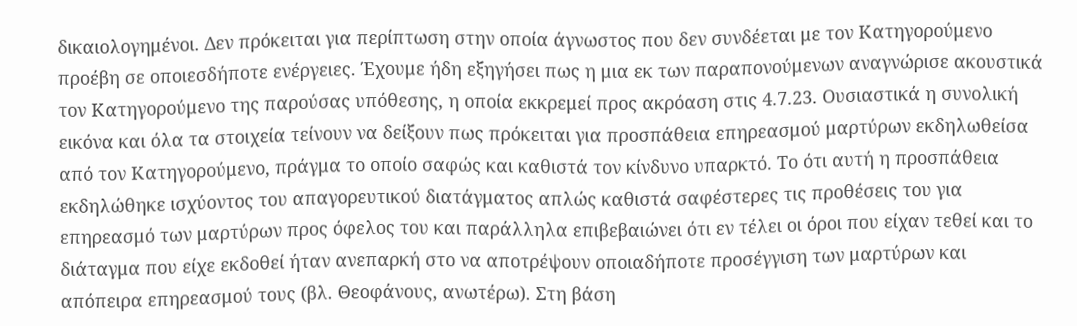δικαιολογημένοι. Δεν πρόκειται για περίπτωση στην οποία άγνωστος που δεν συνδέεται με τον Κατηγορούμενο προέβη σε οποιεσδήποτε ενέργειες. Έχουμε ήδη εξηγήσει πως η μια εκ των παραπονούμενων αναγνώρισε ακουστικά τον Κατηγορούμενο της παρούσας υπόθεσης, η οποία εκκρεμεί προς ακρόαση στις 4.7.23. Ουσιαστικά η συνολική εικόνα και όλα τα στοιχεία τείνουν να δείξουν πως πρόκειται για προσπάθεια επηρεασμού μαρτύρων εκδηλωθείσα από τον Κατηγορούμενο, πράγμα το οποίο σαφώς και καθιστά τον κίνδυνο υπαρκτό. Το ότι αυτή η προσπάθεια εκδηλώθηκε ισχύοντος του απαγορευτικού διατάγματος απλώς καθιστά σαφέστερες τις προθέσεις του για επηρεασμό των μαρτύρων προς όφελος του και παράλληλα επιβεβαιώνει ότι εν τέλει οι όροι που είχαν τεθεί και το διάταγμα που είχε εκδοθεί ήταν ανεπαρκή στο να αποτρέψουν οποιαδήποτε προσέγγιση των μαρτύρων και απόπειρα επηρεασμού τους (βλ. Θεοφάνους, ανωτέρω). Στη βάση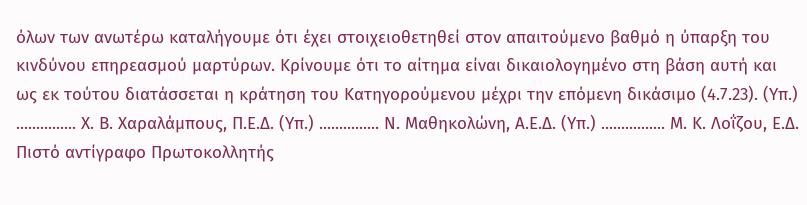όλων των ανωτέρω καταλήγουμε ότι έχει στοιχειοθετηθεί στον απαιτούμενο βαθμό η ύπαρξη του κινδύνου επηρεασμού μαρτύρων. Κρίνουμε ότι το αίτημα είναι δικαιολογημένο στη βάση αυτή και ως εκ τούτου διατάσσεται η κράτηση του Κατηγορούμενου μέχρι την επόμενη δικάσιμο (4.7.23). (Υπ.) ............... Χ. Β. Χαραλάμπους, Π.Ε.Δ. (Υπ.) ............... Ν. Μαθηκολώνη, Α.Ε.Δ. (Υπ.) ................ Μ. Κ. Λοΐζου, Ε.Δ. Πιστό αντίγραφο Πρωτοκολλητής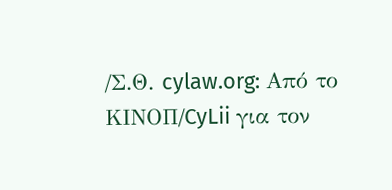/Σ.Θ. cylaw.org: Από το ΚΙΝOΠ/CyLii για τον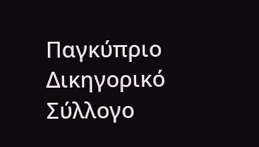Παγκύπριο Δικηγορικό Σύλλογο